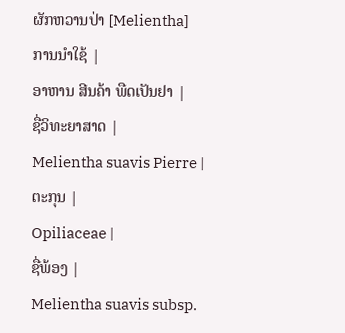ຜັກຫວານປ່າ [Melientha]
ການນຳໃຊ້ |
ອາຫານ ສີນຄ້າ ພືດເປັນຢາ |
ຊື່ວິທະຍາສາດ |
Melientha suavis Pierre |
ຕະກຸນ |
Opiliaceae |
ຊື່ພ້ອງ |
Melientha suavis subsp.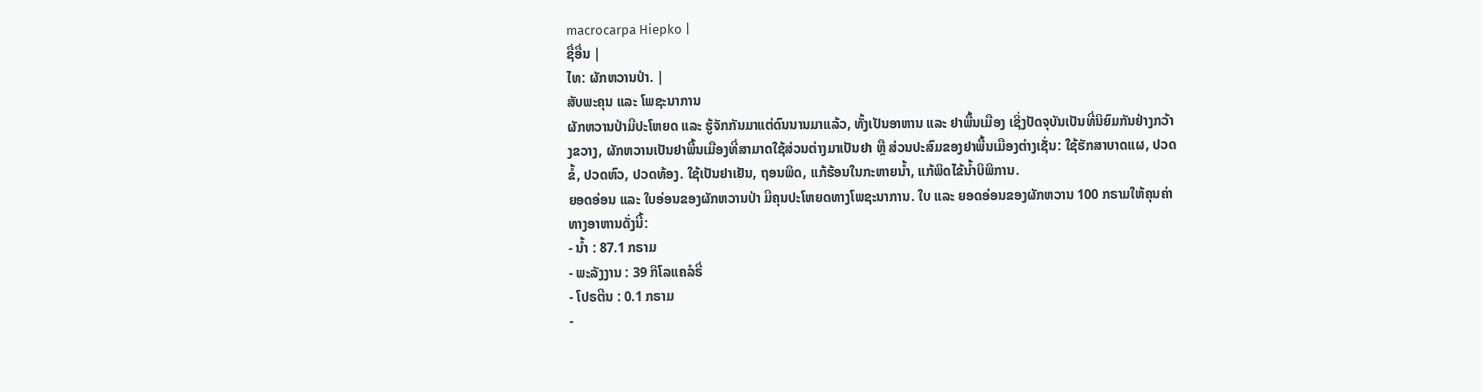macrocarpa Hiepko |
ຊື່ອື່ນ |
ໄທ: ຜັກຫວານປ່າ. |
ສັບພະຄຸນ ແລະ ໂພຊະນາການ
ຜັກຫວານປ່າມີປະໂຫຍດ ແລະ ຮູ້ຈັກກັນມາແຕ່ດົນນານມາແລ້ວ, ທັ້ງເປັນອາຫານ ແລະ ຢາພື້ນເມືອງ ເຊິ່ງປັດຈຸບັນເປັນທີ່ນິຍົມກັນຢ່າງກວ້າງຂວາງ, ຜັກຫວານເປັນຢາພື້ນເມືອງທີ່ສາມາດໃຊ້ສ່ວນຕ່າງມາເປັນຢາ ຫຼື ສ່ວນປະສົມຂອງຢາພື້ນເມືອງຕ່າງເຊັ່ນ: ໃຊ້ຮັກສາບາດແຜ, ປວດຂໍ້, ປວດຫົວ, ປວດທ້ອງ. ໃຊ້ເປັນຢາເຢັນ, ຖອນພິດ, ແກ້ຮ້ອນໃນກະຫາຍນ້ຳ, ແກ້ພິດໄຂ້ນ້ຳບິພິການ.
ຍອດອ່ອນ ແລະ ໃບອ່ອນຂອງຜັກຫວານປ່າ ມີຄຸນປະໂຫຍດທາງໂພຊະນາການ. ໃບ ແລະ ຍອດອ່ອນຂອງຜັກຫວານ 100 ກຣາມໃຫ້ຄຸນຄ່າທາງອາຫານດັ່ງນີ້:
- ນ້ຳ : 87.1 ກຣາມ
- ພະລັງງານ : 39 ກິໂລແຄລໍຣີ່
- ໂປຣຕີນ : 0.1 ກຣາມ
-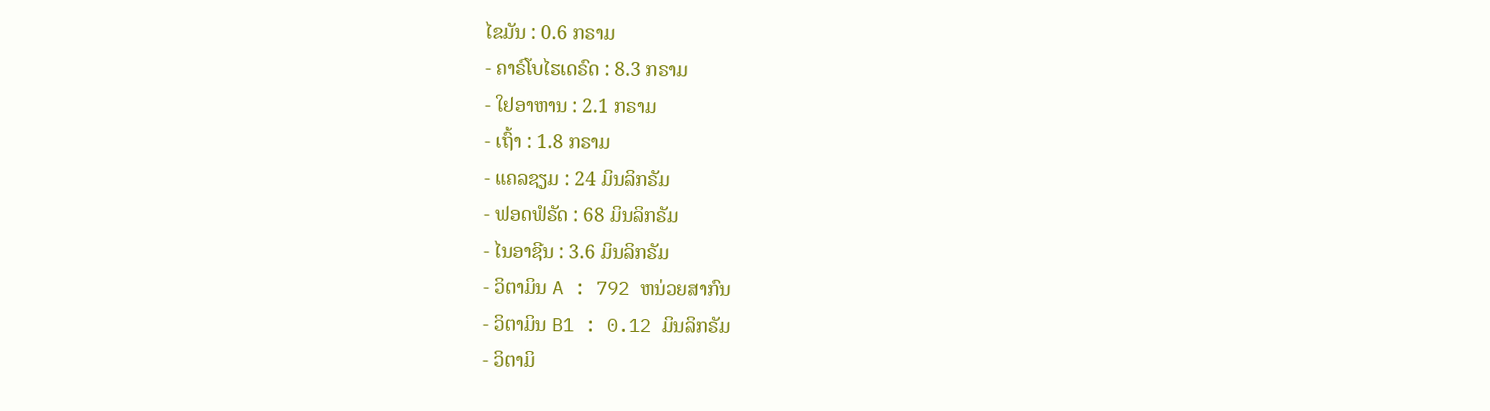ໄຂມັນ : 0.6 ກຣາມ
- ຄາຣ໌ໂບໄຮເດຣົດ : 8.3 ກຣາມ
- ໃຢອາຫານ : 2.1 ກຣາມ
- ເຖົ້າ : 1.8 ກຣາມ
- ແຄລຊຽມ : 24 ມິນລິກຣັມ
- ຟອດຟໍຣັດ : 68 ມິນລິກຣັມ
- ໄນອາຊີນ : 3.6 ມິນລິກຣັມ
- ວິຕາມິນ A : 792 ຫນ່ວຍສາກົນ
- ວິຕາມິນ B1 : 0.12 ມິນລິກຣັມ
- ວິຕາມິ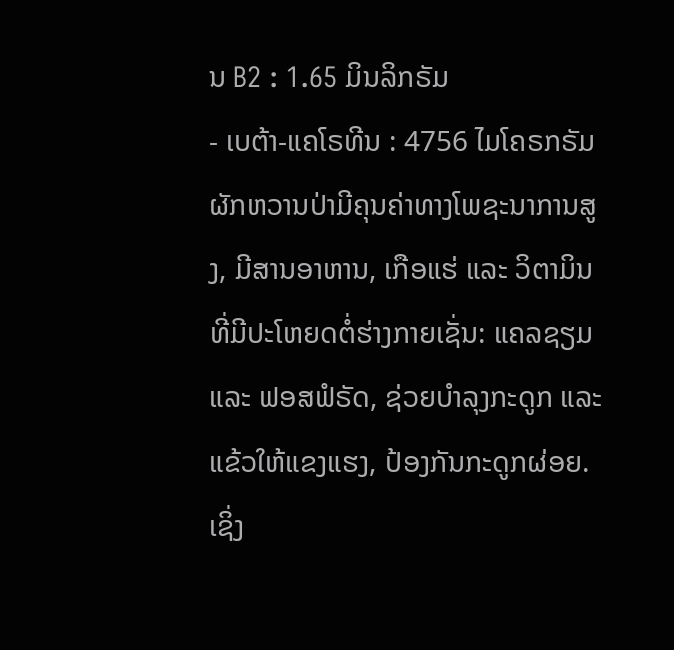ນ B2 : 1.65 ມິນລິກຣັມ
- ເບຕ້າ-ແຄໂຣທີນ : 4756 ໄມໂຄຣກຣັມ
ຜັກຫວານປ່າມີຄຸນຄ່າທາງໂພຊະນາການສູງ, ມີສານອາຫານ, ເກືອແຮ່ ແລະ ວິຕາມິນທີ່ມີປະໂຫຍດຕໍ່ຮ່າງກາຍເຊັ່ນ: ແຄລຊຽມ ແລະ ຟອສຟໍຣັດ, ຊ່ວຍບຳລຸງກະດູກ ແລະ ແຂ້ວໃຫ້ແຂງແຮງ, ປ້ອງກັນກະດູກຜ່ອຍ. ເຊິ່ງ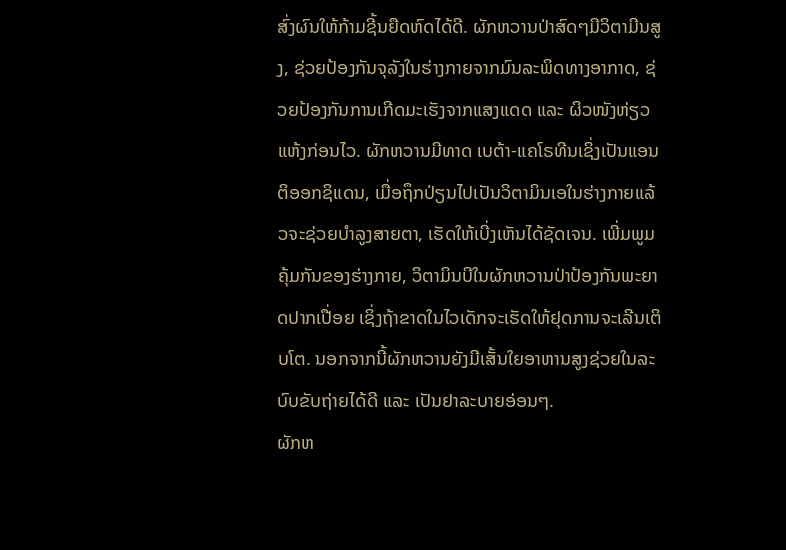ສົ່ງຜົນໃຫ້ກ້າມຊີ້ນຍືດຫົດໄດ້ດີ. ຜັກຫວານປ່າສົດໆມີວິຕາມີນສູງ, ຊ່ວຍປ້ອງກັນຈຸລັງໃນຮ່າງກາຍຈາກມົນລະພິດທາງອາກາດ, ຊ່ວຍປ້ອງກັນການເກີດມະເຮັງຈາກແສງແດດ ແລະ ຜິວໜັງຫ່ຽວແຫ້ງກ່ອນໄວ. ຜັກຫວານມີທາດ ເບຕ້າ-ແຄໂຣທີນເຊິ່ງເປັນແອນຕິອອກຊິແດນ, ເມື່ອຖຶກປ່ຽນໄປເປັນວິຕາມິນເອໃນຮ່າງກາຍແລ້ວຈະຊ່ວຍບຳລູງສາຍຕາ, ເຮັດໃຫ້ເບີ່ງເຫັນໄດ້ຊັດເຈນ. ເພີ່ມພູມຄຸ້ມກັນຂອງຮ່າງກາຍ, ວິຕາມິນບີໃນຜັກຫວານປ່າປ້ອງກັນພະຍາດປາກເປື່ອຍ ເຊິ່ງຖ້າຂາດໃນໄວເດັກຈະເຮັດໃຫ້ຢຸດການຈະເລີນເຕິບໂຕ. ນອກຈາກນີ້ຜັກຫວານຍັງມີເສັ້ນໃຍອາຫານສູງຊ່ວຍໃນລະບົບຂັບຖ່າຍໄດ້ດີ ແລະ ເປັນຢາລະບາຍອ່ອນໆ.
ຜັກຫ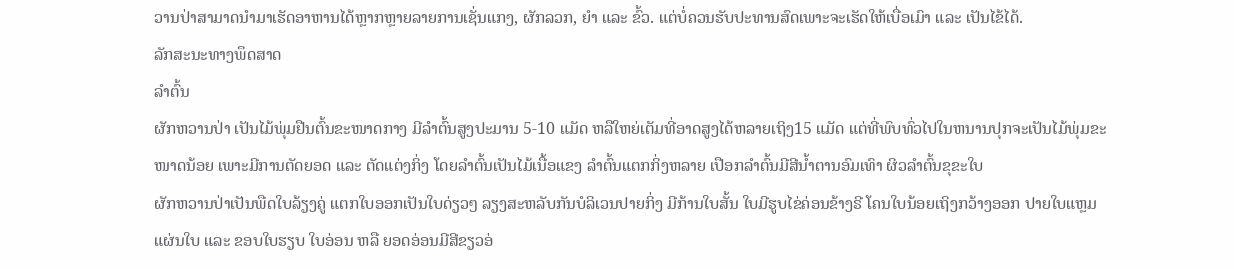ວານປ່າສາມາດນຳມາເຮັດອາຫານໄດ້ຫຼາກຫຼາຍລາຍການເຊັ່ນແກງ, ຜັກລວກ, ຍຳ ແລະ ຂົ້ວ. ແຕ່ບໍ່ຄວນຮັບປະທານສົດເພາະຈະເຮັດໃຫ້ເບື່ອເມົາ ແລະ ເປັນໄຂ້ໄດ້.
ລັກສະນະທາງພຶດສາດ
ລຳຕົ້ນ
ຜັກຫວານປ່າ ເປັນໄມ້ພຸ່ມຢືນຕົ້ນຂະໜາດກາງ ມີລຳຕົ້ນສູງປະມານ 5-10 ແມັດ ຫລືໃຫຍ່ເຕັມທີ່ອາດສູງໄດ້ຫລາຍເຖິງ15 ແມັດ ແຕ່ທີ່ພົບທົ່ວໄປໃນຫນານປຸກຈະເປັນໄມ້ພຸ່ມຂະໜາດນ້ອຍ ເພາະມີການຕັດຍອດ ແລະ ຕັດແຕ່ງກິ່ງ ໂດຍລຳຕົ້ນເປັນໄມ້ເນື້ອແຂງ ລຳຕົ້ນແຕກກິ່ງຫລາຍ ເປືອກລຳຕົ້ນມີສີນ້ຳຕານອົມເທົາ ຜິວລຳຕົ້ນຂຸຂະໃບ
ຜັກຫວານປ່າເປັນພືດໃບລ້ຽງຄູ່ ແຕກໃບອອກເປັນໃບດ່ຽວໆ ລຽງສະຫລັບກັນບໍລິເວນປາຍກິ່ງ ມີກ້ານໃບສັ້ນ ໃບມີຮູບໄຂ່ຄ່ອນຂ້າງຣີ ໂຄນໃບນ້ອຍເຖິງກວ້າງອອກ ປາຍໃບແຫຼມ ແຜ່ນໃບ ແລະ ຂອບໃບຮຽບ ໃບອ່ອນ ຫລື ຍອດອ່ອນມີສີຂຽວອ່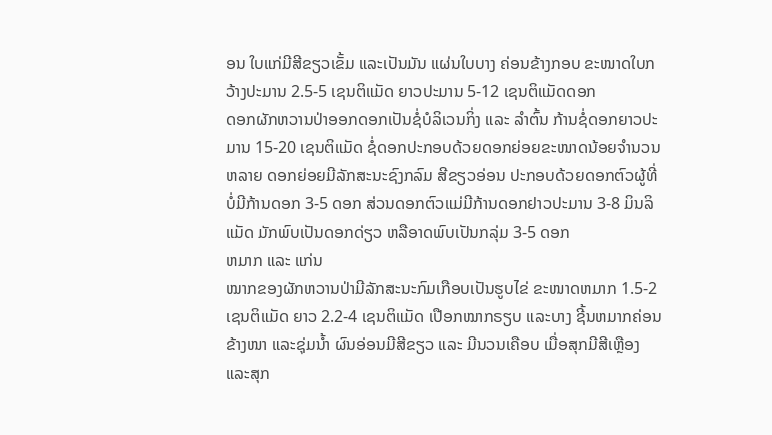ອນ ໃບແກ່ມີສີຂຽວເຂັ້ມ ແລະເປັນມັນ ແຜ່ນໃບບາງ ຄ່ອນຂ້າງກອບ ຂະໜາດໃບກວ້າງປະມານ 2.5-5 ເຊນຕິແມັດ ຍາວປະມານ 5-12 ເຊນຕິແມັດດອກ
ດອກຜັກຫວານປ່າອອກດອກເປັນຊໍ່ບໍລິເວນກິ່ງ ແລະ ລຳຕົ້ນ ກ້ານຊໍ່ດອກຍາວປະມານ 15-20 ເຊນຕິແມັດ ຊໍ່ດອກປະກອບດ້ວຍດອກຍ່ອຍຂະໜາດນ້ອຍຈຳນວນຫລາຍ ດອກຍ່ອຍມີລັກສະນະຊົງກລົມ ສີຂຽວອ່ອນ ປະກອບດ້ວຍດອກຕົວຜູ້ທີ່ບໍ່ມີກ້ານດອກ 3-5 ດອກ ສ່ວນດອກຕົວແມ່ມີກ້ານດອກຢາວປະມານ 3-8 ມິນລິແມັດ ມັກພົບເປັນດອກດ່ຽວ ຫລືອາດພົບເປັນກລຸ່ມ 3-5 ດອກ
ຫມາກ ແລະ ແກ່ນ
ໝາກຂອງຜັກຫວານປ່າມີລັກສະນະກົມເກືອບເປັນຮູບໄຂ່ ຂະໜາດຫມາກ 1.5-2 ເຊນຕິແມັດ ຍາວ 2.2-4 ເຊນຕິແມັດ ເປືອກໝາກຣຽບ ແລະບາງ ຊີ້ນຫມາກຄ່ອນຂ້າງໜາ ແລະຊຸ່ມນ້ຳ ຜົນອ່ອນມີສີຂຽວ ແລະ ມີນວນເຄືອບ ເມື່ອສຸກມີສີເຫຼືອງ ແລະສຸກ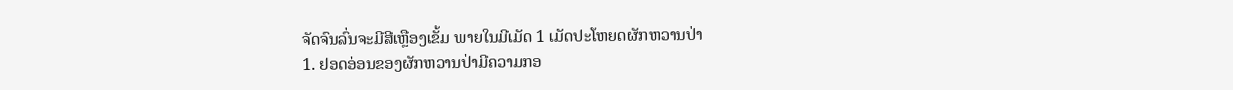ຈັດຈົນລົ່ນຈະມີສີເຫຼືອງເຂັ້ມ ພາຍໃນມີເມັດ 1 ເມັດປະໂຫຍດຜັກຫວານປ່າ
1. ຢອດອ່ອນຂອງຜັກຫວານປ່າມີຄວາມກອ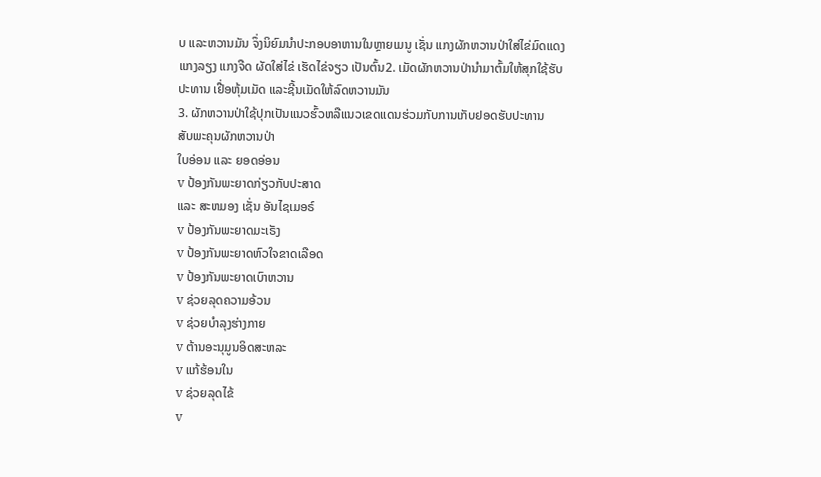ບ ແລະຫວານມັນ ຈຶ່ງນິຍົມນຳປະກອບອາຫານໃນຫຼາຍເມນູ ເຊັ່ນ ແກງຜັກຫວານປ່າໃສ່ໄຂ່ມົດແດງ ແກງລຽງ ແກງຈືດ ຜັດໃສ່ໄຂ່ ເຮັດໄຂ່ຈຽວ ເປັນຕົ້ນ2. ເມັດຜັກຫວານປ່ານຳມາຕົ້ມໃຫ້ສຸກໃຊ້ຮັບປະທານ ເຢື່ອຫຸ້ມເມັດ ແລະຊີ້ນເມັດໃຫ້ລົດຫວານມັນ
3. ຜັກຫວານປ່າໃຊ້ປຸກເປັນແນວຮົ້ວຫລືແນວເຂດແດນຮ່ວມກັບການເກັບຢອດຮັບປະທານ
ສັບພະຄຸນຜັກຫວານປ່າ
ໃບອ່ອນ ແລະ ຍອດອ່ອນ
v ປ້ອງກັນພະຍາດກ່ຽວກັບປະສາດ
ແລະ ສະຫມອງ ເຊັ່ນ ອັນໄຊເມອຣ໌
v ປ້ອງກັນພະຍາດມະເຣັງ
v ປ້ອງກັນພະຍາດຫົວໃຈຂາດເລືອດ
v ປ້ອງກັນພະຍາດເບົາຫວານ
v ຊ່ວຍລຸດຄວາມອ້ວນ
v ຊ່ວຍບຳລຸງຮ່າງກາຍ
v ຕ້ານອະນຸມູນອິດສະຫລະ
v ແກ້ຮ້ອນໃນ
v ຊ່ວຍລຸດໄຂ້
v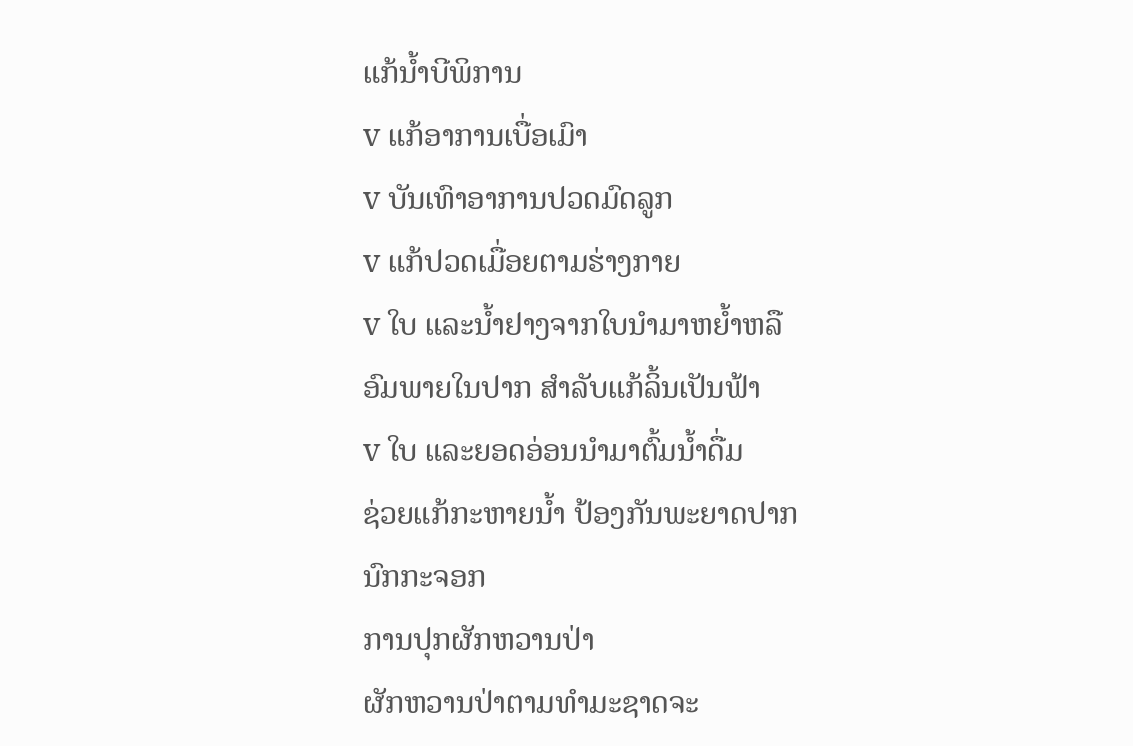ແກ້ນ້ຳບີພິການ
v ແກ້ອາການເບື່ອເມົາ
v ບັນເທົາອາການປວດມົດລູກ
v ແກ້ປວດເມື່ອຍຕາມຮ່າງກາຍ
v ໃບ ແລະນ້ຳຢາງຈາກໃບນຳມາຫຍ້ຳຫລື
ອົມພາຍໃນປາກ ສຳລັບແກ້ລິ້ນເປັນຟ້າ
v ໃບ ແລະຍອດອ່ອນນຳມາຕົ້ມນ້ຳດື່ມ
ຊ່ວຍແກ້ກະຫາຍນ້ຳ ປ້ອງກັນພະຍາດປາກນົກກະຈອກ
ການປຸກຜັກຫວານປ່າ
ຜັກຫວານປ່າຕາມທຳມະຊາດຈະ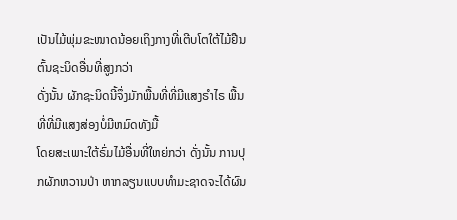ເປັນໄມ້ພຸ່ມຂະໜາດນ້ອຍເຖິງກາງທີ່ເຕີບໂຕໃຕ້ໄມ້ຢືນຕົ້ນຊະນິດອື່ນທີ່ສູງກວ່າ
ດັ່ງນັ້ນ ຜັກຊະນິດນີ້ຈຶ່ງມັກພື້ນທີ່ທີ່ມີແສງຣຳໄຣ ພື້ນທີ່ທີ່ມີແສງສ່ອງບໍ່ມີຫມົດທັງມື້
ໂດຍສະເພາະໃຕ້ຣົ່ມໄມ້ອື່ນທີ່ໃຫຍ່ກວ່າ ດັ່ງນັ້ນ ການປຸກຜັກຫວານປ່າ ຫາກລຽນແບບທຳມະຊາດຈະໄດ້ຜົນ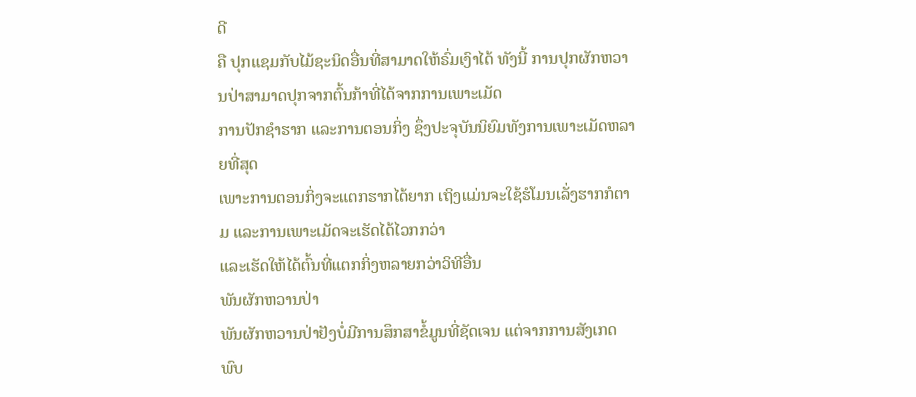ດີ
ຄື ປຸກແຊມກັບໄມ້ຊະນິດອື່ນທີ່ສາມາດໃຫ້ຣົ່ມເງົາໄດ້ ທັງນີ້ ການປຸກຜັກຫວານປ່າສາມາດປຸກຈາກຕົ້ນກ້າທີ່ໄດ້ຈາກການເພາະເມັດ
ການປັກຊຳຮາກ ແລະການຕອນກິ່ງ ຊຶ່ງປະຈຸບັນນິຍົມທັງການເພາະເມັດຫລາຍທີ່ສຸດ
ເພາະການຕອນກິ່ງຈະແຕກຮາກໄດ້ຍາກ ເຖິງແມ່ນຈະໃຊ້ຮໍໂມນເລັ່ງຮາກກໍຕາມ ແລະການເພາະເມັດຈະເຮັດໄດ້ໄວກກວ່າ
ແລະເຮັດໃຫ້ໄດ້ຕົ້ນທີ່ແຕກກິ່ງຫລາຍກວ່າວິທີອື່ນ
ພັນຜັກຫວານປ່າ
ພັນຜັກຫວານປ່າຢັງບໍ່ມີການສຶກສາຂໍ້ມູນທີ່ຊັດເຈນ ແຕ່ຈາກການສັງເກດພົບ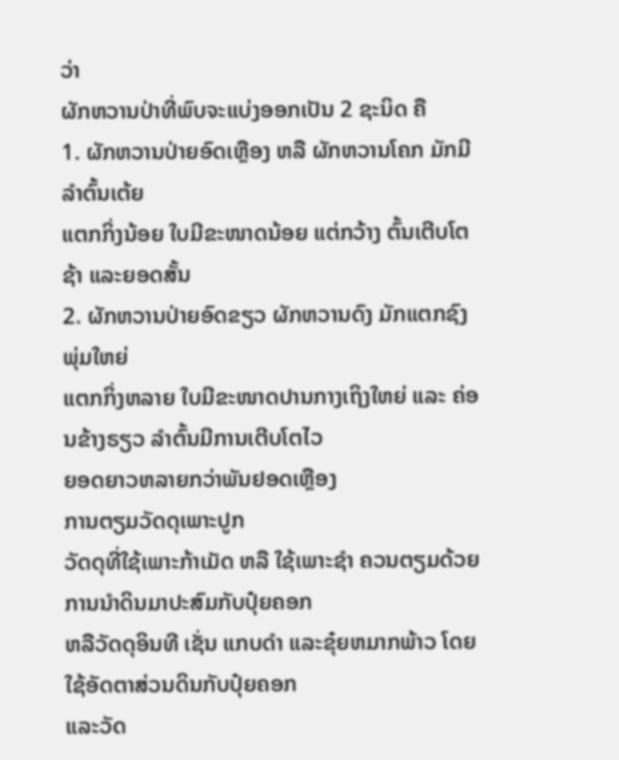ວ່າ
ຜັກຫວານປ່າທີ່ພົບຈະແບ່ງອອກເປັນ 2 ຊະນິດ ຄື
1. ຜັກຫວານປ່າຍອົດເຫຼືອງ ຫລື ຜັກຫວານໂຄກ ມັກມີລຳຕົ້ນເຕ້ຍ
ແຕກກິ່ງນ້ອຍ ໃບມີຂະໜາດນ້ອຍ ແຕ່ກວ້າງ ຕົ້ນເຕີບໂຕຊ້າ ແລະຍອດສັ້ນ
2. ຜັກຫວານປ່າຍອົດຂຽວ ຜັກຫວານດົງ ມັກແຕກຊົງພຸ່ມໃຫຍ່
ແຕກກິ່ງຫລາຍ ໃບມີຂະໜາດປານກາງເຖິງໃຫຍ່ ແລະ ຄ່ອນຂ້າງຣຽວ ລຳຕົ້ນມີການເຕີບໂຕໄວ
ຍອດຍາວຫລາຍກວ່າພັນຢອດເຫຼືອງ
ການຕຽມວັດດຸເພາະປູກ
ວັດດຸທີ່ໃຊ້ເພາະກ້າເມັດ ຫລື ໃຊ້ເພາະຊຳ ຄວນຕຽມດ້ວຍການນຳດິນມາປະສົມກັບປຸ໋ຍຄອກ
ຫລືວັດດຸອິນທີ ເຊັ່ນ ແກບດຳ ແລະຂຸ໋ຍຫມາກພ້າວ ໂດຍໃຊ້ອັດຕາສ່ວນດິນກັບປຸ໋ຍຄອກ
ແລະວັດ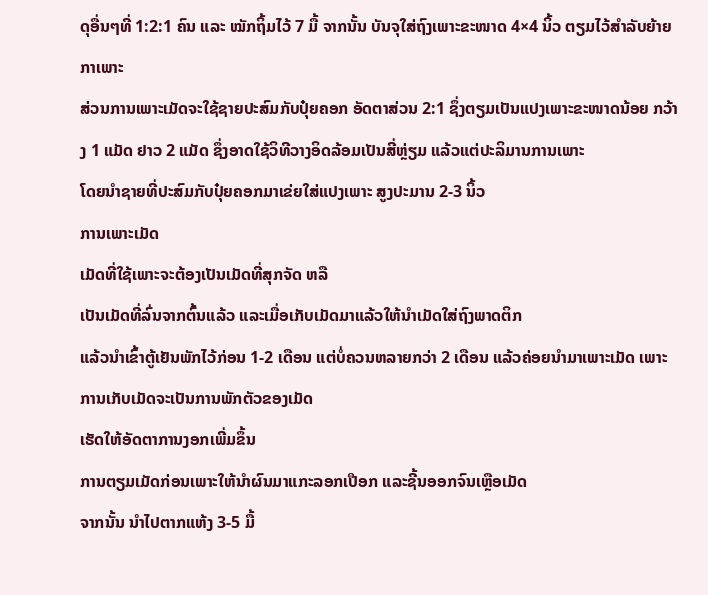ດຸອື່ນໆທີ່ 1:2:1 ຄົນ ແລະ ໝັກຖິ້ມໄວ້ 7 ມື້ ຈາກນັ້ນ ບັນຈຸໃສ່ຖົງເພາະຂະໜາດ 4×4 ນິ້ວ ຕຽມໄວ້ສຳລັບຍ້າຍກາເພາະ
ສ່ວນການເພາະເມັດຈະໃຊ້ຊາຍປະສົມກັບປຸ໋ຍຄອກ ອັດຕາສ່ວນ 2:1 ຊຶ່ງຕຽມເປັນແປງເພາະຂະໜາດນ້ອຍ ກວ້າງ 1 ແມັດ ຢາວ 2 ແມັດ ຊຶ່ງອາດໃຊ້ວິທີວາງອິດລ້ອມເປັນສີ່ຫຼ່ຽມ ແລ້ວແຕ່ປະລິມານການເພາະ
ໂດຍນຳຊາຍທີ່ປະສົມກັບປຸ໋ຍຄອກມາເຂ່ຍໃສ່ແປງເພາະ ສູງປະມານ 2-3 ນິ້ວ
ການເພາະເມັດ
ເມັດທີ່ໃຊ້ເພາະຈະຕ້ອງເປັນເມັດທີ່ສຸກຈັດ ຫລື
ເປັນເມັດທີ່ລົ່ນຈາກຕົ້ນແລ້ວ ແລະເມື່ອເກັບເມັດມາແລ້ວໃຫ້ນຳເມັດໃສ່ຖົງພາດຕິກ
ແລ້ວນຳເຂົ້າຕູ້ເຢັນພັກໄວ້ກ່ອນ 1-2 ເດືອນ ແຕ່ບໍ່ຄວນຫລາຍກວ່າ 2 ເດືອນ ແລ້ວຄ່ອຍນຳມາເພາະເມັດ ເພາະການເກັບເມັດຈະເປັນການພັກຕັວຂອງເມັດ
ເຮັດໃຫ້ອັດຕາການງອກເພີ່ມຂຶ້ນ
ການຕຽມເມັດກ່ອນເພາະໃຫ້ນຳຜົນມາແກະລອກເປືອກ ແລະຊີ້ນອອກຈົນເຫຼືອເມັດ
ຈາກນັ້ນ ນຳໄປຕາກແຫ້ງ 3-5 ມື້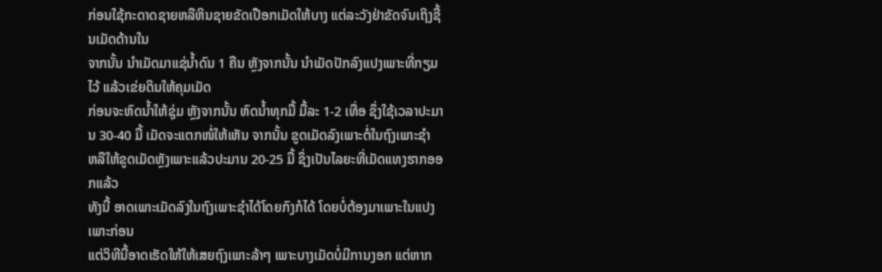ກ່ອນໃຊ້ກະດາດຊາຍຫລືຫິນຊາຍຂັດເປືອກເມັດໃຫ້ບາງ ແຕ່ລະວັງຢ່າຂັດຈົນເຖິງຊີ້ນເມັດດ້ານໃນ
ຈາກນັ້ນ ນຳເມັດມາແຊ່ນ້ຳດົນ 1 ຄືນ ຫຼັງຈາກນັ້ນ ນຳເມັດປັກລົງແປງເພາະທີ່ກຽມໄວ້ ແລ້ວເຂ່ຍດິນໃຫ້ຄຸມເມັດ
ກ່ອນຈະຫົດນ້ຳໃຫ້ຊຸ່ມ ຫຼັງຈາກນັ້ນ ຫົດນ້ຳທຸກມື້ ມື້ລະ 1-2 ເທື່ອ ຊຶ່ງໃຊ້ເວລາປະມານ 30-40 ມື້ ເມັດຈະແຕກໜໍ່ໃຫ້ເຫັນ ຈາກນັ້ນ ຂູດເມັດລົງເພາະຕໍ່ໃນຖົງເພາະຊຳ
ຫລືໃຫ້ຂູດເມັດຫຼັງເພາະແລ້ວປະມານ 20-25 ມື້ ຊຶ່ງເປັນໄລຍະທີ່ເມັດແທງຮາກອອກແລ້ວ
ທັງນີ້ ອາດເພາະເມັດລົງໃນຖົງເພາະຊຳໄດ້ໂດຍກົງກໍໄດ້ ໂດຍບໍ່ຕ້ອງມາເພາະໃນແປງເພາະກ່ອນ
ແຕ່ວິທີນີ້ອາດເຮັດໃຫ້ໃຫ້ເສຍຖົງເພາະລ້າໆ ເພາະບາງເມັດບໍ່ມີການງອກ ແຕ່ຫາກ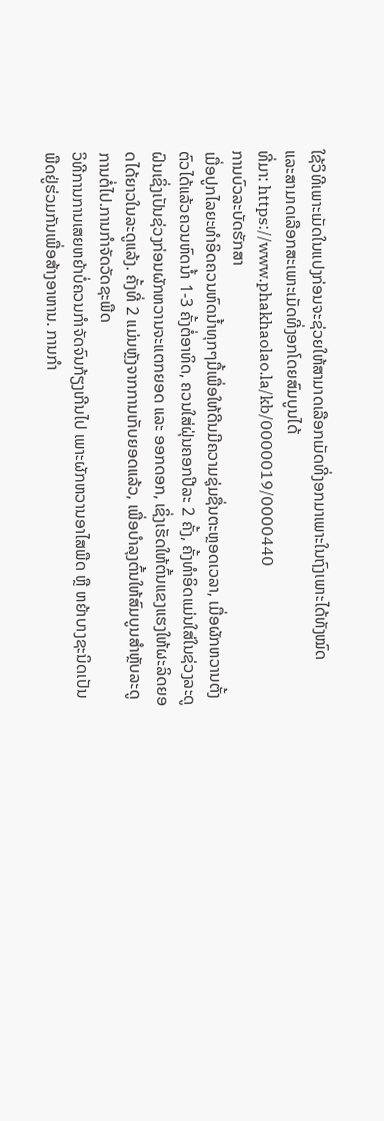ໃຊ້ວິທີເພາະເມັດໃນແປງກ່ອນຈະຊ່ວຍໃຫ້ສາມາດເລືອກເມັດທີ່ງອກມາເພາະໃນຖົງເພາະໄດ້ທັງໝົດ
ແລະສາມາດເລືອກສະເພາະເມັດທີ່ງອກໂດຍສົມບູນໄດ້
ທີ່ມາ: https://www.phakhaolao.la/kb/0000019/0000440
ການບົວລະບັດຮັກສາ
ເມື່ອປູກໄລຍະທຳອິດຄວນຫົດນໍ້າທຸກໆມື້ເພື່ອໃຫ້ດີນມີຄວາມຊຸ່ມຊື່ນຕະຫຼອດເວລາ, ເມື່ອຜັກຫວານຕັ້ງຕົວໄດ້ແລ້ວຄວນຫົດນໍ້າ 1-3 ຄັ້ງຕໍ່ອາທິດ, ຄວນໃສ່ຝຸ່ນຄອກປີລະ 2 ຄັ້ງ, ຄັ້ງທຳອິດແມ່ນໃສ່ໃນຊ່ວງລະດູຝົນເຊິ່ງເປັນຊ່ວງກ່ອນຜັກຫວານຈະແຕກຍອດ ແລະ ອອກດອກ, ເຊິ່ງເຮັດໃຫ້ຕົ້ນແຂງແຮງໃຫ້ຜະລິດຍອດໄດ້ຍາວໃນລະດູແລ້ງ. ຄັ້ງທີ່ 2 ແມ່ນຫຼັງຈາກການເກັບຍອດແລ້ວ, ເພື່ອບຳລຸງຕົ້ນໃຫ້ສົມບູນສຳຫຼັບລະດູການຕໍ່ໄປ.ການກຳຈັດວັດຊະພືດ
ວິທີການການເສຍຫຍ້າບໍ່ຄວນກຳຈັດຈົນກ້ຽງເກີນໄປ ເພາະຜັກຫວານອາໄສພືດ ຫືຼ ຫຍ້າບາງຊະນິດເປັນພືດຢູ່ຮ່ວມກັນເພື່ອສ້າງອາຫານ. ການກຳ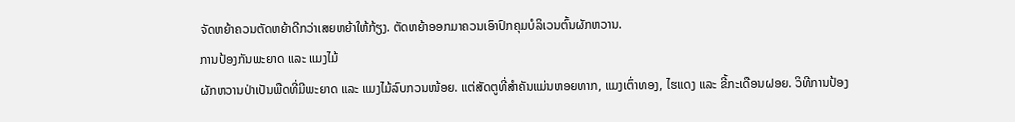ຈັດຫຍ້າຄວນຕັດຫຍ້າດີກວ່າເສຍຫຍ້າໃຫ້ກ້ຽງ. ຕັດຫຍ້າອອກມາຄວນເອົາປົກຄຸມບໍລິເວນຕົ້ນຜັກຫວານ.
ການປ້ອງກັນພະຍາດ ແລະ ແມງໄມ້
ຜັກຫວານປ່າເປັນພືດທີ່ມີພະຍາດ ແລະ ແມງໄມ້ລົບກວນໜ້ອຍ. ແຕ່ສັດຕູທີ່ສຳຄັນແມ່ນຫອຍທາກ, ແມງເຕົ່າທອງ, ໄຮແດງ ແລະ ຂີ້ກະເດືອນຝອຍ. ວິທີການປ້ອງ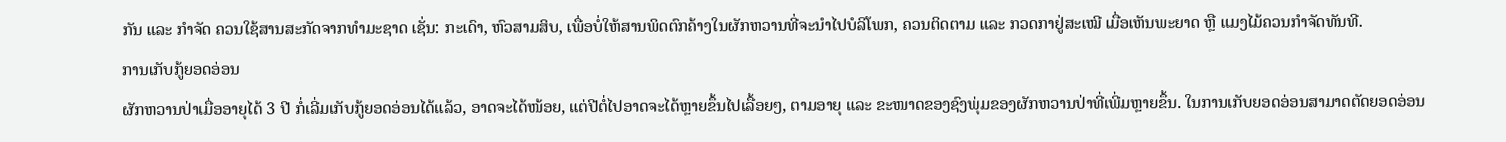ກັນ ແລະ ກຳຈັດ ຄວນໃຊ້ສານສະກັດຈາກທຳມະຊາດ ເຊັ່ນ: ກະເດົາ, ຫົວສາມສິບ, ເພື່ອບໍ່ໃຫ້ສານພິດຕົກຄ້າງໃນຜັກຫວານທີ່ຈະນຳໄປບໍລິໂພກ, ຄວນຕິດຕາມ ແລະ ກວດກາຢູ່ສະເໝີ ເມື່ອເຫັນພະຍາດ ຫຼື ແມງໄມ້ຄວນກຳຈັດທັນທີ.
ການເກັບກູ້ຍອດອ່ອນ
ຜັກຫວານປ່າເມື່ອອາຍຸໄດ້ 3 ປີ ກໍ່ເລີ່ມເກັບກູ້ຍອດອ່ອນໄດ້ແລ້ວ, ອາດຈະໄດ້ໜ້ອຍ, ແຕ່ປີຕໍ່ໄປອາດຈະໄດ້ຫຼາຍຂຶ້ນໄປເລື້ອຍໆ, ຕາມອາຍຸ ແລະ ຂະໜາດຂອງຊົງພຸ່ມຂອງຜັກຫວານປ່າທີ່ເພີ່ມຫຼາຍຂຶ້ນ. ໃນການເກັບຍອດອ່ອນສາມາດຕັດຍອດອ່ອນ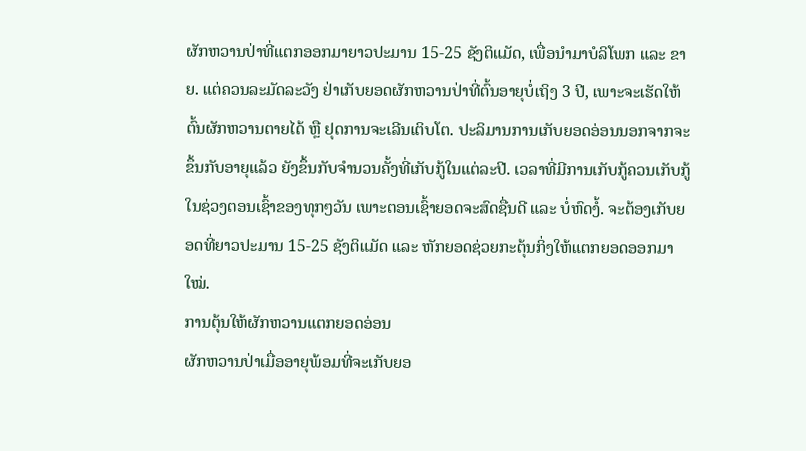ຜັກຫວານປ່າທີ່ແຕກອອກມາຍາວປະມານ 15-25 ຊັງຕິແມັດ, ເພື່ອນຳມາບໍລິໂພກ ແລະ ຂາຍ. ແຕ່ຄວນລະມັດລະວັງ ຢ່າເກັບຍອດຜັກຫວານປ່າທີ່ຕົ້ນອາຍຸບໍ່ເຖິງ 3 ປີ, ເພາະຈະເຮັດໃຫ້ຕົ້ນຜັກຫວານຕາຍໄດ້ ຫຼື ຢຸດການຈະເລີນເຕິບໂຕ. ປະລິມານການເກັບຍອດອ່ອນນອກຈາກຈະຂຶ້ນກັບອາຍຸແລ້ວ ຍັງຂຶ້ນກັບຈຳນວນຄັ້ງທີ່ເກັບກູ້ໃນແຕ່ລະປີ. ເວລາທີ່ມີການເກັບກູ້ຄວນເກັບກູ້ໃນຊ່ວງຕອນເຊົ້າຂອງທຸກໆວັນ ເພາະຕອນເຊົ້າຍອດຈະສົດຊື່ນດີ ແລະ ບໍ່ຫົດງໍ້. ຈະຕ້ອງເກັບຍອດທີ່ຍາວປະມານ 15-25 ຊັງຕິແມັດ ແລະ ຫັກຍອດຊ່ວຍກະຕຸ້ນກິ່ງໃຫ້ແຕກຍອດອອກມາໃໝ່.
ການຕຸ້ນໃຫ້ຜັກຫວານແຕກຍອດອ່ອນ
ຜັກຫວານປ່າເມື່ອອາຍຸພ້ອມທີ່ຈະເກັບຍອ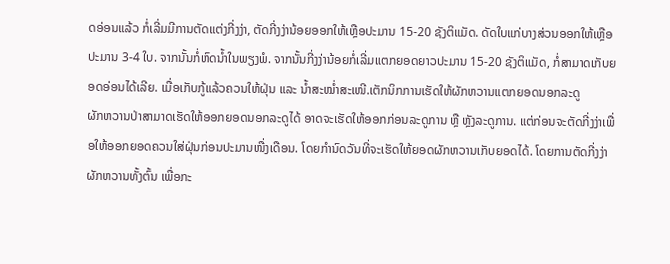ດອ່ອນແລ້ວ ກໍ່ເລີ່ມມີການຕັດແຕ່ງກີ່ງງ່າ, ຕັດກີ່ງງ່ານ້ອຍອອກໃຫ້ເຫຼືອປະມານ 15-20 ຊັງຕິແມັດ. ດັດໃບແກ່ບາງສ່ວນອອກໃຫ້ເຫຼືອປະມານ 3-4 ໃບ. ຈາກນັ້ນກໍ່ຫົດນໍ້າໃນພຽງພໍ. ຈາກນັ້ນກີ່ງງ່ານ້ອຍກໍ່ເລີ່ມແຕກຍອດຍາວປະມານ 15-20 ຊັງຕິແມັດ, ກໍ່ສາມາດເກັບຍອດອ່ອນໄດ້ເລີຍ. ເມື່ອເກັບກູ້ແລ້ວຄວນໃຫ້ຝຸ່ນ ແລະ ນ້ຳສະໝໍ່າສະເໜີ.ເຕັກນິກການເຮັດໃຫ້ຜັກຫວານແຕກຍອດນອກລະດູ
ຜັກຫວານປ່າສາມາດເຮັດໃຫ້ອອກຍອດນອກລະດູໄດ້ ອາດຈະເຮັດໃຫ້ອອກກ່ອນລະດູການ ຫຼື ຫຼັງລະດູການ. ແຕ່ກ່ອນຈະຕັດກີ່ງງ່າເພື່ອໃຫ້ອອກຍອດຄວນໃສ່ຝຸ່ນກ່ອນປະມານໜື່ງເດືອນ. ໂດຍກຳນົດວັນທີ່ຈະເຮັດໃຫ້ຍອດຜັກຫວານເກັບຍອດໄດ້. ໂດຍການຕັດກີ່ງງ່າຜັກຫວານທັ້ງຕົ້ນ ເພື່ອກະ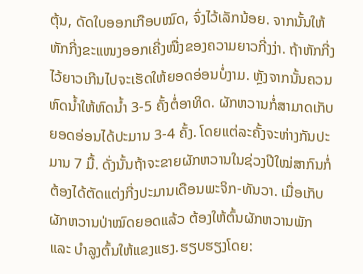ຕຸ້ນ, ດັດໃບອອກເກືອບໝົດ, ຈົ່ງໄວ້ເລັກນ້ອຍ. ຈາກນັ້ນໃຫ້ຫັກກີ່ງຂະແໜງອອກເຄີ່ງໜື່ງຂອງຄວາມຍາວກີ່ງງ່າ. ຖ້າຫັກກີ່ງໄວ້ຍາວເກີນໄປຈະເຮັດໃຫ້ຍອດອ່ອນບໍ່ງາມ. ຫຼັງຈາກນັ້ນຄວນຫົດນໍ້າໃຫ້ຫົດນ້ຳ 3-5 ຄັ້ງຕໍ່ອາທິດ. ຜັກຫວານກໍ່ສາມາດເກັບຍອດອ່ອນໄດ້ປະມານ 3-4 ຄັ້ງ. ໂດຍແຕ່ລະຄັ້ງຈະຫ່າງກັນປະມານ 7 ມື້. ດັ່ງນັ້ນຖ້າຈະຂາຍຜັກຫວານໃນຊ່ວງປີໃໝ່ສາກົນກໍ່ຕ້ອງໄດ້ຕັດແຕ່ງກີ່ງປະມານເດືອນພະຈິກ-ທັນວາ. ເມື່ອເກັບຜັກຫວານປ່າໝົດຍອດແລ້ວ ຕ້ອງໃຫ້ຕົ້ນຜັກຫວານພັກ ແລະ ບຳລູງຕົ້ນໃຫ້ແຂງແຮງ.ຮຽບຮຽງໂດຍ: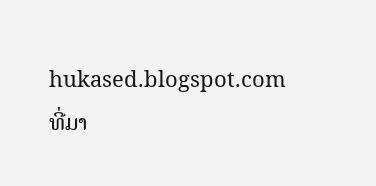hukased.blogspot.com
ທີ່ມາ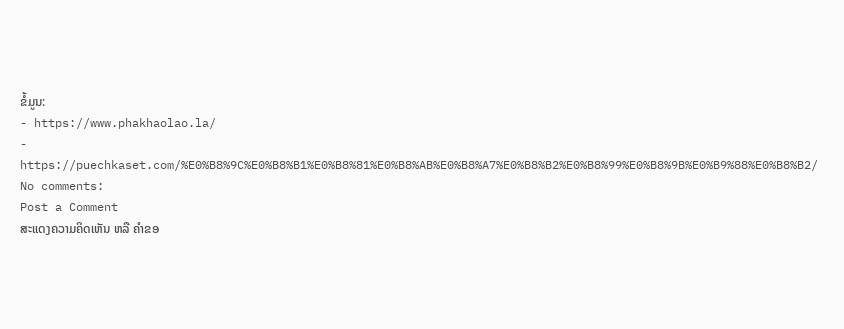ຂໍ້ມູນ:
- https://www.phakhaolao.la/
- https://puechkaset.com/%E0%B8%9C%E0%B8%B1%E0%B8%81%E0%B8%AB%E0%B8%A7%E0%B8%B2%E0%B8%99%E0%B8%9B%E0%B9%88%E0%B8%B2/
No comments:
Post a Comment
ສະແດງຄວາມຄິດເຫັນ ຫລື ຄຳຂອ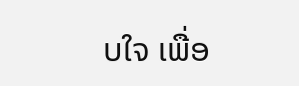ບໃຈ ເພື່ອ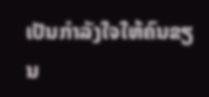ເປັນກຳລັງໃຈໃຫ້ຄົນຂຽນ